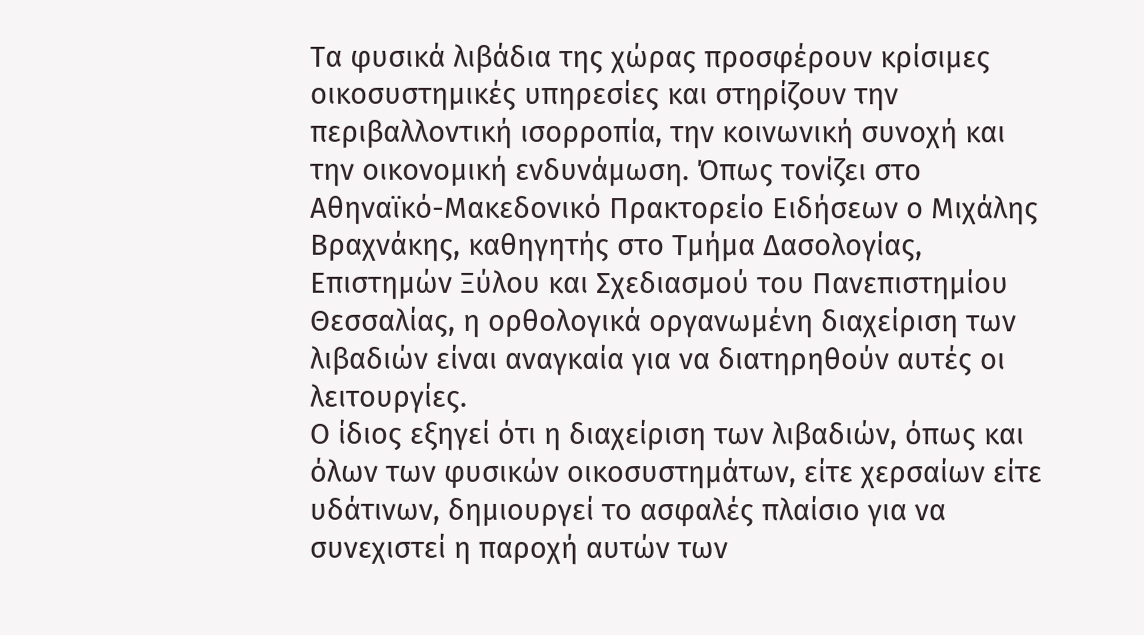Τα φυσικά λιβάδια της χώρας προσφέρουν κρίσιμες οικοσυστημικές υπηρεσίες και στηρίζουν την περιβαλλοντική ισορροπία, την κοινωνική συνοχή και την οικονομική ενδυνάμωση. Όπως τονίζει στο Αθηναϊκό-Μακεδονικό Πρακτορείο Ειδήσεων ο Μιχάλης Βραχνάκης, καθηγητής στο Τμήμα Δασολογίας, Επιστημών Ξύλου και Σχεδιασμού του Πανεπιστημίου Θεσσαλίας, η ορθολογικά οργανωμένη διαχείριση των λιβαδιών είναι αναγκαία για να διατηρηθούν αυτές οι λειτουργίες.
Ο ίδιος εξηγεί ότι η διαχείριση των λιβαδιών, όπως και όλων των φυσικών οικοσυστημάτων, είτε χερσαίων είτε υδάτινων, δημιουργεί το ασφαλές πλαίσιο για να συνεχιστεί η παροχή αυτών των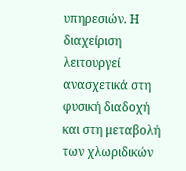υπηρεσιών. Η διαχείριση λειτουργεί ανασχετικά στη φυσική διαδοχή και στη μεταβολή των χλωριδικών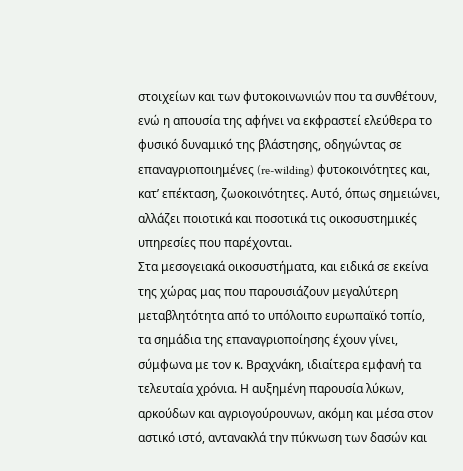στοιχείων και των φυτοκοινωνιών που τα συνθέτουν, ενώ η απουσία της αφήνει να εκφραστεί ελεύθερα το φυσικό δυναμικό της βλάστησης, οδηγώντας σε επαναγριοποιημένες (re-wilding) φυτοκοινότητες και, κατ’ επέκταση, ζωοκοινότητες. Αυτό, όπως σημειώνει, αλλάζει ποιοτικά και ποσοτικά τις οικοσυστημικές υπηρεσίες που παρέχονται.
Στα μεσογειακά οικοσυστήματα, και ειδικά σε εκείνα της χώρας μας που παρουσιάζουν μεγαλύτερη μεταβλητότητα από το υπόλοιπο ευρωπαϊκό τοπίο, τα σημάδια της επαναγριοποίησης έχουν γίνει, σύμφωνα με τον κ. Βραχνάκη, ιδιαίτερα εμφανή τα τελευταία χρόνια. Η αυξημένη παρουσία λύκων, αρκούδων και αγριογούρουνων, ακόμη και μέσα στον αστικό ιστό, αντανακλά την πύκνωση των δασών και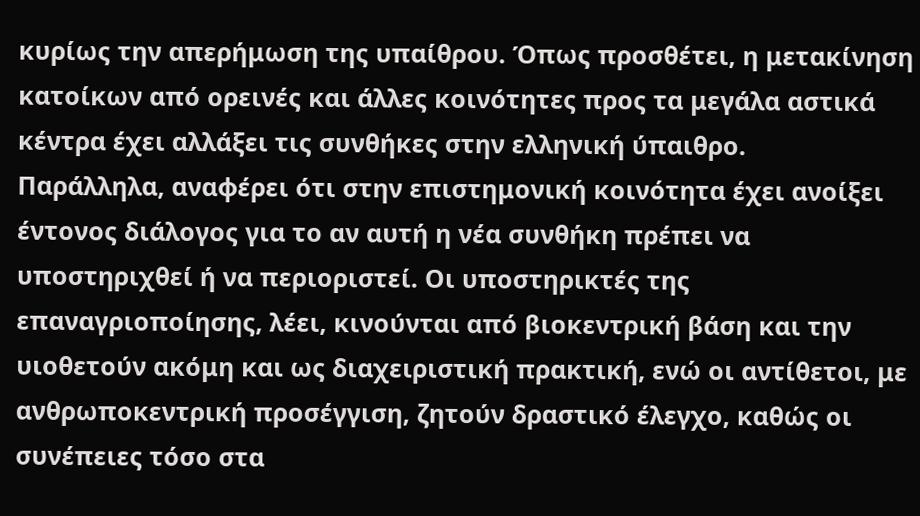κυρίως την απερήμωση της υπαίθρου. Όπως προσθέτει, η μετακίνηση κατοίκων από ορεινές και άλλες κοινότητες προς τα μεγάλα αστικά κέντρα έχει αλλάξει τις συνθήκες στην ελληνική ύπαιθρο.
Παράλληλα, αναφέρει ότι στην επιστημονική κοινότητα έχει ανοίξει έντονος διάλογος για το αν αυτή η νέα συνθήκη πρέπει να υποστηριχθεί ή να περιοριστεί. Οι υποστηρικτές της επαναγριοποίησης, λέει, κινούνται από βιοκεντρική βάση και την υιοθετούν ακόμη και ως διαχειριστική πρακτική, ενώ οι αντίθετοι, με ανθρωποκεντρική προσέγγιση, ζητούν δραστικό έλεγχο, καθώς οι συνέπειες τόσο στα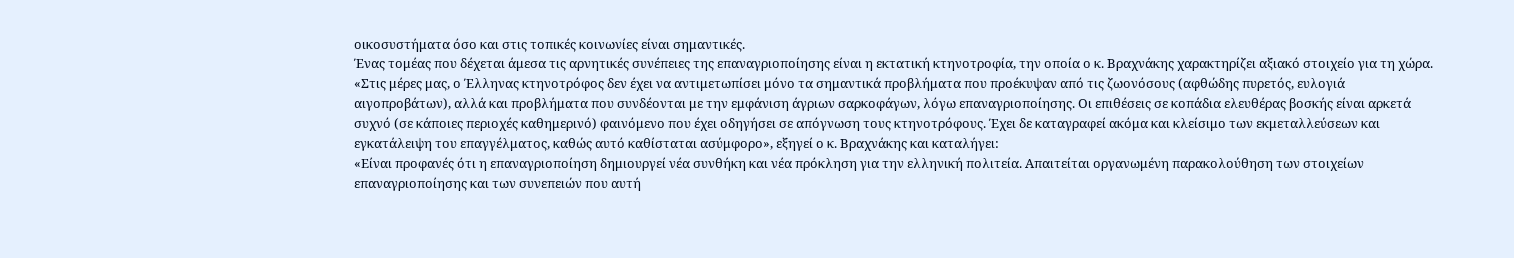οικοσυστήματα όσο και στις τοπικές κοινωνίες είναι σημαντικές.
Ένας τομέας που δέχεται άμεσα τις αρνητικές συνέπειες της επαναγριοποίησης είναι η εκτατική κτηνοτροφία, την οποία ο κ. Βραχνάκης χαρακτηρίζει αξιακό στοιχείο για τη χώρα.
«Στις μέρες μας, ο Έλληνας κτηνοτρόφος δεν έχει να αντιμετωπίσει μόνο τα σημαντικά προβλήματα που προέκυψαν από τις ζωονόσους (αφθώδης πυρετός, ευλογιά αιγοπροβάτων), αλλά και προβλήματα που συνδέονται με την εμφάνιση άγριων σαρκοφάγων, λόγω επαναγριοποίησης. Οι επιθέσεις σε κοπάδια ελευθέρας βοσκής είναι αρκετά συχνό (σε κάποιες περιοχές καθημερινό) φαινόμενο που έχει οδηγήσει σε απόγνωση τους κτηνοτρόφους. Έχει δε καταγραφεί ακόμα και κλείσιμο των εκμεταλλεύσεων και εγκατάλειψη του επαγγέλματος, καθώς αυτό καθίσταται ασύμφορο», εξηγεί ο κ. Βραχνάκης και καταλήγει:
«Είναι προφανές ότι η επαναγριοποίηση δημιουργεί νέα συνθήκη και νέα πρόκληση για την ελληνική πολιτεία. Απαιτείται οργανωμένη παρακολούθηση των στοιχείων επαναγριοποίησης και των συνεπειών που αυτή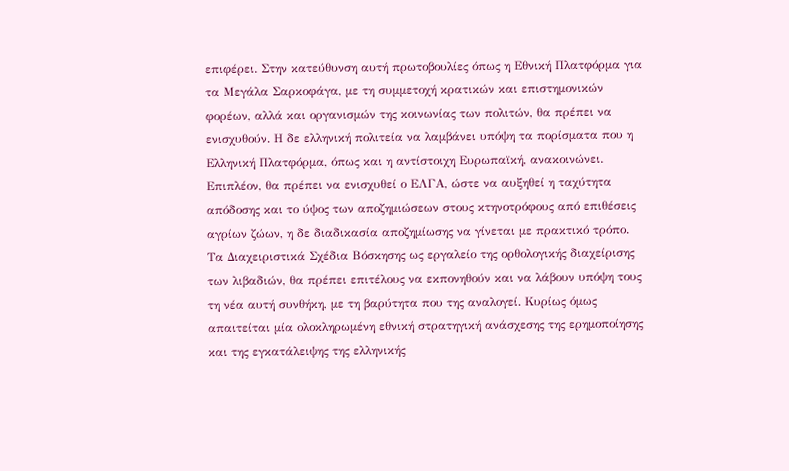επιφέρει. Στην κατεύθυνση αυτή πρωτοβουλίες όπως η Εθνική Πλατφόρμα για τα Μεγάλα Σαρκοφάγα, με τη συμμετοχή κρατικών και επιστημονικών φορέων, αλλά και οργανισμών της κοινωνίας των πολιτών, θα πρέπει να ενισχυθούν. Η δε ελληνική πολιτεία να λαμβάνει υπόψη τα πορίσματα που η Ελληνική Πλατφόρμα, όπως και η αντίστοιχη Ευρωπαϊκή, ανακοινώνει. Επιπλέον, θα πρέπει να ενισχυθεί ο ΕΛΓΑ, ώστε να αυξηθεί η ταχύτητα απόδοσης και το ύψος των αποζημιώσεων στους κτηνοτρόφους από επιθέσεις αγρίων ζώων, η δε διαδικασία αποζημίωσης να γίνεται με πρακτικό τρόπο. Τα Διαχειριστικά Σχέδια Βόσκησης ως εργαλείο της ορθολογικής διαχείρισης των λιβαδιών, θα πρέπει επιτέλους να εκπονηθούν και να λάβουν υπόψη τους τη νέα αυτή συνθήκη, με τη βαρύτητα που της αναλογεί. Κυρίως όμως απαιτείται μία ολοκληρωμένη εθνική στρατηγική ανάσχεσης της ερημοποίησης και της εγκατάλειψης της ελληνικής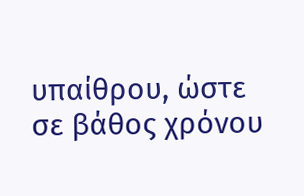υπαίθρου, ώστε σε βάθος χρόνου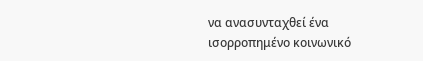να ανασυνταχθεί ένα ισορροπημένο κοινωνικό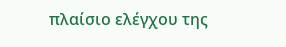πλαίσιο ελέγχου της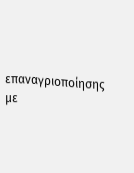επαναγριοποίησης με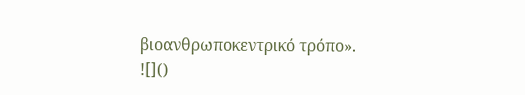βιοανθρωποκεντρικό τρόπο».
![]()